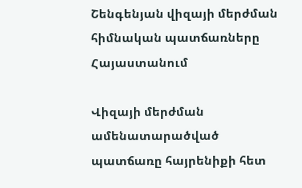Շենգենյան վիզայի մերժման հիմնական պատճառները Հայաստանում

Վիզայի մերժման ամենատարածված պատճառը հայրենիքի հետ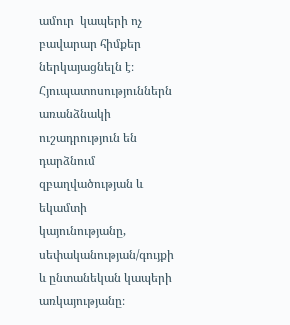ամուր  կապերի ոչ բավարար հիմքեր ներկայացնելն է։ Հյուպատոսություններն  առանձնակի ուշադրություն են դարձնում զբաղվածության և եկամտի  կայունությանը, սեփականության/գույքի և ընտանեկան կապերի  առկայությանը։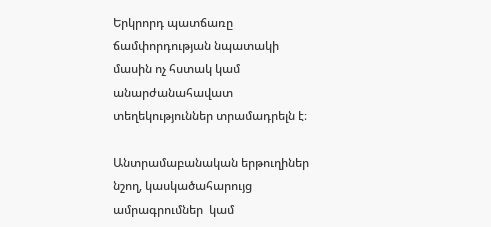Երկրորդ պատճառը ճամփորդության նպատակի մասին ոչ հստակ կամ  անարժանահավատ տեղեկություններ տրամադրելն է։

Անտրամաբանական երթուղիներ նշող, կասկածահարույց ամրագրումներ  կամ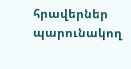հրավերներ պարունակող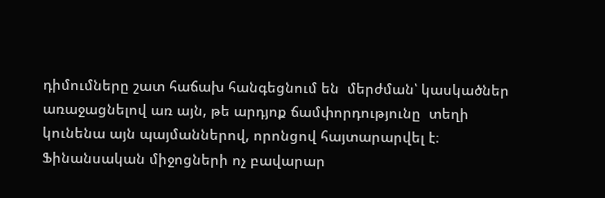դիմումները շատ հաճախ հանգեցնում են  մերժման՝ կասկածներ առաջացնելով առ այն, թե արդյոք ճամփորդությունը  տեղի կունենա այն պայմաններով, որոնցով հայտարարվել է։ Ֆինանսական միջոցների ոչ բավարար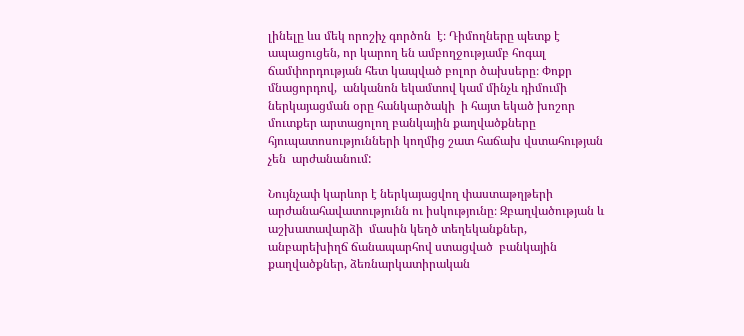լինելը ևս մեկ որոշիչ գործոն  է։ Դիմողները պետք է ապացուցեն, որ կարող են ամբողջությամբ հոգալ  ճամփորդության հետ կապված բոլոր ծախսերը։ Փոքր մնացորդով,  անկանոն եկամտով կամ մինչև դիմումի ներկայացման օրը հանկարծակի  ի հայտ եկած խոշոր մուտքեր արտացոլող բանկային քաղվածքները  հյուպատոսությունների կողմից շատ հաճախ վստահության չեն  արժանանում:

Նույնչափ կարևոր է ներկայացվող փաստաթղթերի արժանահավատությունն ու իսկությունը։ Զբաղվածության և աշխատավարձի  մասին կեղծ տեղեկանքներ, անբարեխիղճ ճանապարհով ստացված  բանկային քաղվածքներ, ձեռնարկատիրական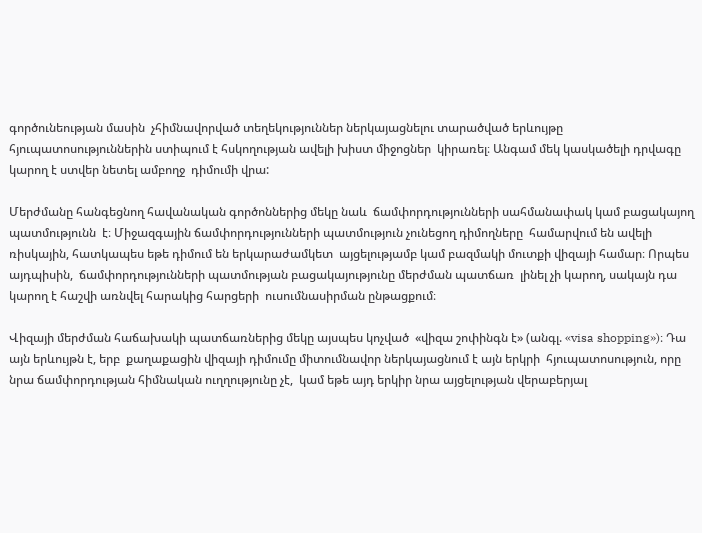գործունեության մասին  չհիմնավորված տեղեկություններ ներկայացնելու տարածված երևույթը  հյուպատոսություններին ստիպում է հսկողության ավելի խիստ միջոցներ  կիրառել։ Անգամ մեկ կասկածելի դրվագը կարող է ստվեր նետել ամբողջ  դիմումի վրա:

Մերժմանը հանգեցնող հավանական գործոններից մեկը նաև  ճամփորդությունների սահմանափակ կամ բացակայող պատմությունն  է։ Միջազգային ճամփորդությունների պատմություն չունեցող դիմողները  համարվում են ավելի ռիսկային, հատկապես եթե դիմում են երկարաժամկետ  այցելությամբ կամ բազմակի մուտքի վիզայի համար։ Որպես այդպիսին,  ճամփորդությունների պատմության բացակայությունը մերժման պատճառ  լինել չի կարող, սակայն դա կարող է հաշվի առնվել հարակից հարցերի  ուսումնասիրման ընթացքում։

Վիզայի մերժման հաճախակի պատճառներից մեկը այսպես կոչված  «վիզա շոփինգն է» (անգլ. «visa shopping»)։ Դա այն երևույթն է, երբ  քաղաքացին վիզայի դիմումը միտումնավոր ներկայացնում է այն երկրի  հյուպատոսություն, որը նրա ճամփորդության հիմնական ուղղությունը չէ,  կամ եթե այդ երկիր նրա այցելության վերաբերյալ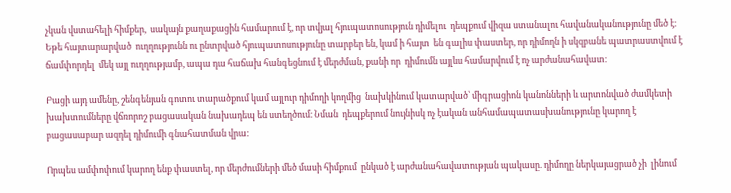չկան վստահելի հիմքեր,  սակայն քաղաքացին համարում է, որ տվյալ հյուպատոսություն դիմելու  դեպքում վիզա ստանալու հավանականությունը մեծ է։ Եթե հայտարարված  ուղղությունն ու ընտրված հյուպատոսությունը տարբեր են, կամ ի հայտ  են գալիս փաստեր, որ դիմողն ի սկզբանե պատրաստվում է ճամփորդել  մեկ այլ ուղղությամբ, ապա դա հաճախ հանգեցնում է մերժման, քանի որ  դիմումն այլևս համարվում է ոչ արժանահավատ։

Բացի այդ ամենը, շենգենյան գոտու տարածքում կամ այլուր դիմողի կողմից  նախկինում կատարված՝ միգրացիոն կանոնների և արտոնված ժամկետի  խախտումները վճռորոշ բացասական նախադեպ են ստեղծում։ Նման  դեպքերում նույնիսկ ոչ էական անհամապատասխանությունը կարող է  բացասաբար ազդել դիմումի գնահատման վրա:

Որպես ամփոփում կարող ենք փաստել, որ մերժումների մեծ մասի հիմքում  ընկած է արժանահավատության պակասը. դիմողը ներկայացրած չի  լինում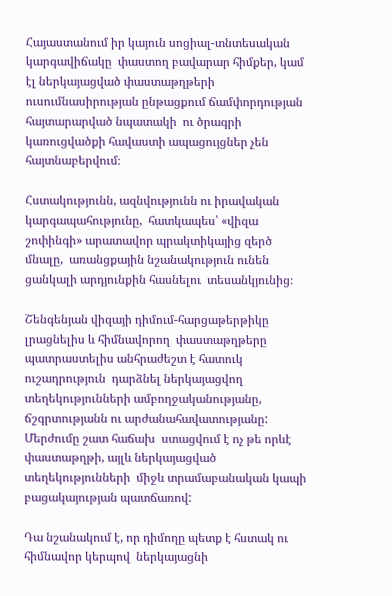Հայաստանում իր կայուն սոցիալ-տնտեսական կարգավիճակը  փաստող բավարար հիմքեր, կամ էլ ներկայացված փաստաթղթերի  ուսումնասիրության ընթացքում ճամփորդության հայտարարված նպատակի  ու ծրագրի կառուցվածքի հավաստի ապացույցներ չեն հայտնաբերվում։

Հստակությունն, ազնվությունն ու իրավական կարգապահությունը,  հատկապես՝ «վիզա շոփինգի» արատավոր պրակտիկայից զերծ մնալը,  առանցքային նշանակություն ունեն ցանկալի արդյունքին հասնելու  տեսանկյունից։

Շենգենյան վիզայի դիմում-հարցաթերթիկը լրացնելիս և հիմնավորող  փաստաթղթերը պատրաստելիս անհրաժեշտ է հատուկ ուշադրություն  դարձնել ներկայացվող տեղեկությունների ամբողջականությանը,  ճշգրտությանն ու արժանահավատությանը: Մերժումը շատ հաճախ  ստացվում է ոչ թե որևէ փաստաթղթի, այլև ներկայացված տեղեկությունների  միջև տրամաբանական կապի բացակայության պատճառով:

Դա նշանակում է, որ դիմողը պետք է հստակ ու հիմնավոր կերպով  ներկայացնի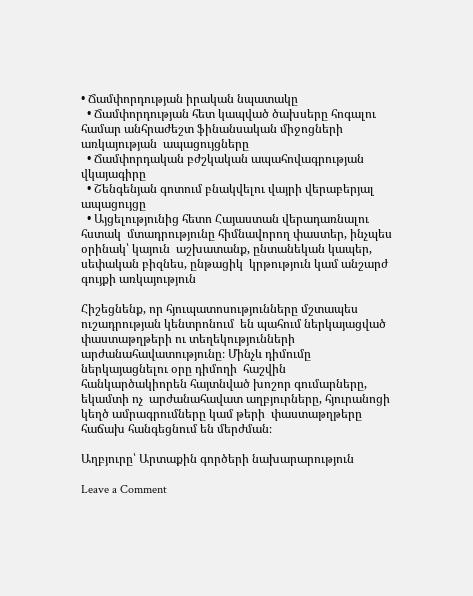• Ճամփորդության իրական նպատակը
  • Ճամփորդության հետ կապված ծախսերը հոգալու համար անհրաժեշտ ֆինանսական միջոցների առկայության  ապացույցները
  • Ճամփորդական բժշկական ապահովագրության վկայագիրը
  • Շենգենյան գոտում բնակվելու վայրի վերաբերյալ ապացույցը
  • Այցելությունից հետո Հայաստան վերադառնալու հստակ  մտադրությունը հիմնավորող փաստեր, ինչպես օրինակ՝ կայուն  աշխատանք, ընտանեկան կապեր, սեփական բիզնես, ընթացիկ  կրթություն կամ անշարժ գույքի առկայություն

Հիշեցնենք, որ հյուպատոսությունները մշտապես ուշադրության կենտրոնում  են պահում ներկայացված փաստաթղթերի ու տեղեկությունների  արժանահավատությունը։ Մինչև դիմումը ներկայացնելու օրը դիմողի  հաշվին հանկարծակիորեն հայտնված խոշոր գումարները, եկամտի ոչ  արժանահավատ աղբյուրները, հյուրանոցի կեղծ ամրագրումները կամ թերի  փաստաթղթերը հաճախ հանգեցնում են մերժման։

Աղբյուրը՝ Արտաքին գործերի նախարարություն

Leave a Comment